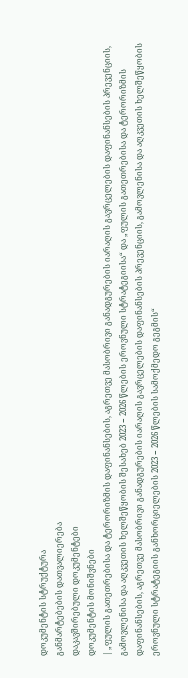დოკუმენტის სტრუქტურა
განმარტებების დათვალიერება
დაკავშირებული დოკუმენტები
დოკუმენტის მონიშვნები
| „ფულის გათეთრებისა და ტერორიზმის დაფინანსების, აგრეთვე მასობრივი განადგურების იარაღის გავრცელების დაფინანსების პრევენციის, გამოვლენისა და აღკვეთის ხელშეწყობის შესახებ 2023 − 2026 წლების ეროვნული სტრატეგიისა“ და „ფულის გათეთრებისა და ტერორიზმის დაფინანსების, აგრეთვე მასობრივი განადგურების იარაღის გავრცელების დაფინანსების პრევენციის, გამოვლენისა და აღკვეთის ხელშეწყობის ეროვნული სტრატეგიის განხორციელების 2023 − 2026 წლების სამოქმედო გეგმის“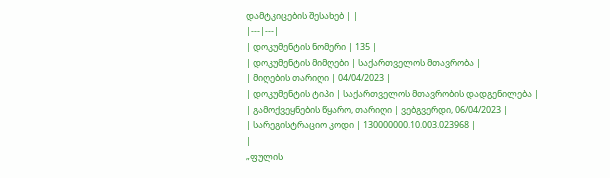დამტკიცების შესახებ | |
|---|---|
| დოკუმენტის ნომერი | 135 |
| დოკუმენტის მიმღები | საქართველოს მთავრობა |
| მიღების თარიღი | 04/04/2023 |
| დოკუმენტის ტიპი | საქართველოს მთავრობის დადგენილება |
| გამოქვეყნების წყარო, თარიღი | ვებგვერდი, 06/04/2023 |
| სარეგისტრაციო კოდი | 130000000.10.003.023968 |
|
„ფულის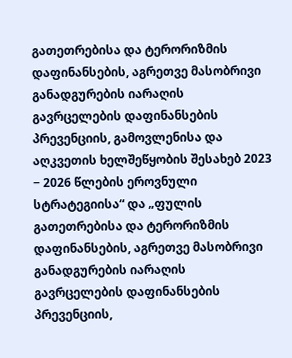გათეთრებისა და ტერორიზმის დაფინანსების, აგრეთვე მასობრივი განადგურების იარაღის გავრცელების დაფინანსების პრევენციის, გამოვლენისა და აღკვეთის ხელშეწყობის შესახებ 2023 − 2026 წლების ეროვნული სტრატეგიისა“ და „ფულის გათეთრებისა და ტერორიზმის დაფინანსების, აგრეთვე მასობრივი განადგურების იარაღის გავრცელების დაფინანსების პრევენციის,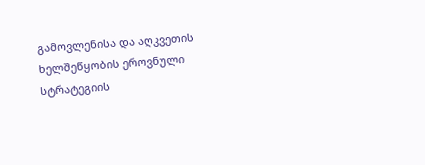გამოვლენისა და აღკვეთის ხელშეწყობის ეროვნული სტრატეგიის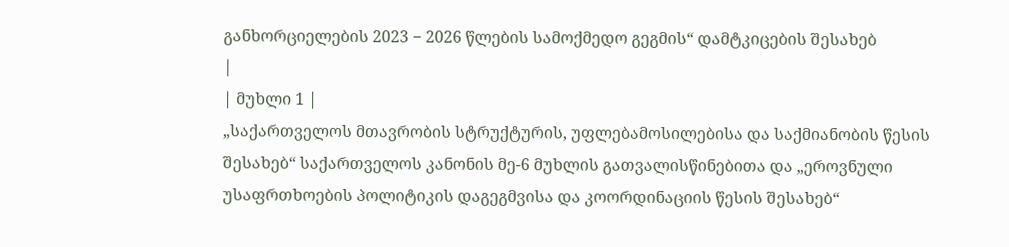განხორციელების 2023 − 2026 წლების სამოქმედო გეგმის“ დამტკიცების შესახებ
|
| მუხლი 1 |
„საქართველოს მთავრობის სტრუქტურის, უფლებამოსილებისა და საქმიანობის წესის შესახებ“ საქართველოს კანონის მე-6 მუხლის გათვალისწინებითა და „ეროვნული უსაფრთხოების პოლიტიკის დაგეგმვისა და კოორდინაციის წესის შესახებ“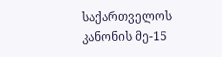საქართველოს კანონის მე-15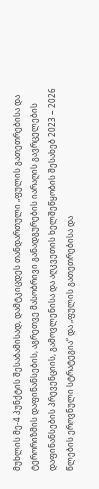მუხლის მე-4 პუნქტის შესაბამისად, დამტკიცდეს თანდართული „ფულის გათეთრებისა და ტერორიზმის დაფინანსების, აგრეთვე მასობრივი განადგურების იარაღის გავრცელების დაფინანსების პრევენციის, გამოვლენისა და აღკვეთის ხელშეწყობის შესახებ 2023 − 2026 წლების ეროვნული სტრატეგია“ და „ფულის გათეთრებისა და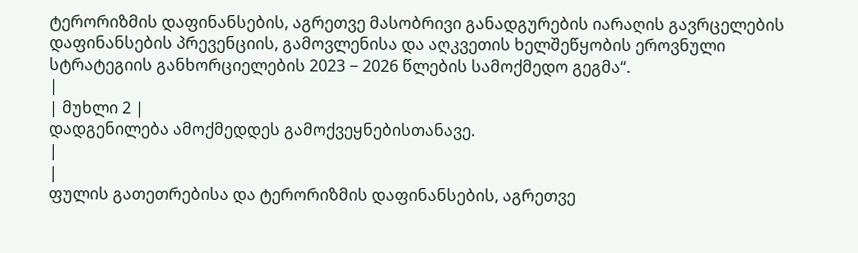ტერორიზმის დაფინანსების, აგრეთვე მასობრივი განადგურების იარაღის გავრცელების დაფინანსების პრევენციის, გამოვლენისა და აღკვეთის ხელშეწყობის ეროვნული სტრატეგიის განხორციელების 2023 − 2026 წლების სამოქმედო გეგმა“.
|
| მუხლი 2 |
დადგენილება ამოქმედდეს გამოქვეყნებისთანავე.
|
|
ფულის გათეთრებისა და ტერორიზმის დაფინანსების, აგრეთვე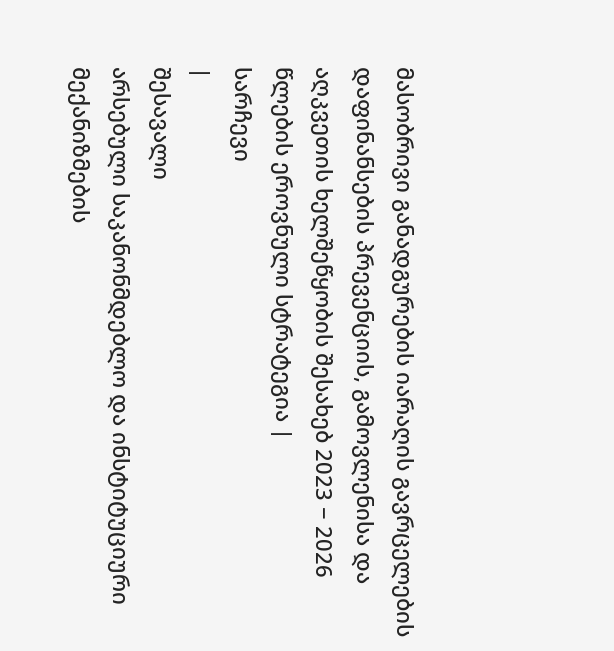მასობრივი განადგურების იარაღის გავრცელების დაფინანსების პრევენციის, გამოვლენისა და აღკვეთის ხელშეწყობის შესახებ 2023 − 2026 წლების ეროვნული სტრატეგია |
სარჩევი
|
შესავალი
არსებული საკანონმდებლო და ინსტიტუციური მექანიზმების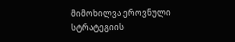მიმოხილვა ეროვნული სტრატეგიის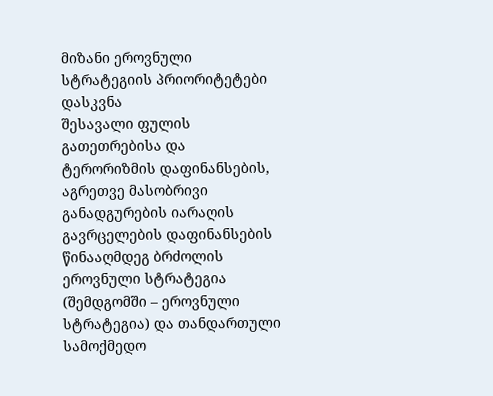მიზანი ეროვნული სტრატეგიის პრიორიტეტები დასკვნა
შესავალი ფულის გათეთრებისა და ტერორიზმის დაფინანსების, აგრეთვე მასობრივი განადგურების იარაღის გავრცელების დაფინანსების წინააღმდეგ ბრძოლის ეროვნული სტრატეგია (შემდგომში – ეროვნული სტრატეგია) და თანდართული სამოქმედო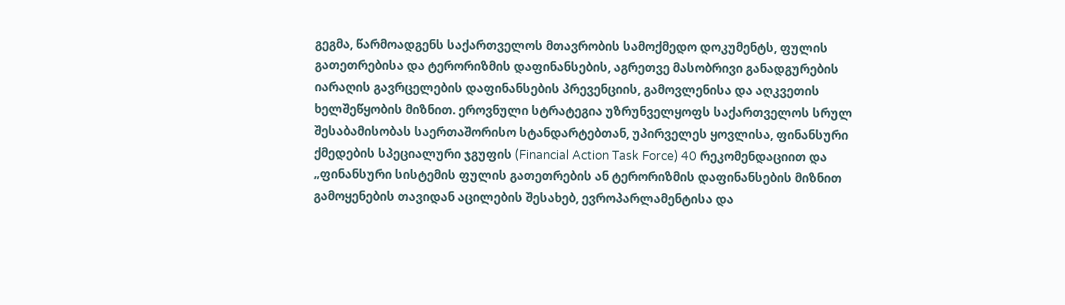გეგმა, წარმოადგენს საქართველოს მთავრობის სამოქმედო დოკუმენტს, ფულის გათეთრებისა და ტერორიზმის დაფინანსების, აგრეთვე მასობრივი განადგურების იარაღის გავრცელების დაფინანსების პრევენციის, გამოვლენისა და აღკვეთის ხელშეწყობის მიზნით. ეროვნული სტრატეგია უზრუნველყოფს საქართველოს სრულ შესაბამისობას საერთაშორისო სტანდარტებთან, უპირველეს ყოვლისა, ფინანსური ქმედების სპეციალური ჯგუფის (Financial Action Task Force) 40 რეკომენდაციით და „ფინანსური სისტემის ფულის გათეთრების ან ტერორიზმის დაფინანსების მიზნით გამოყენების თავიდან აცილების შესახებ, ევროპარლამენტისა და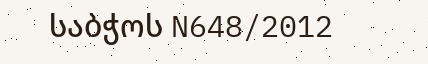საბჭოს N648/2012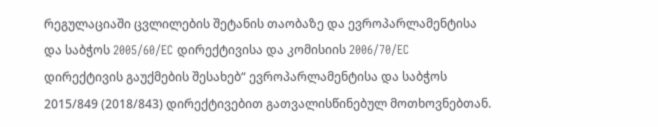რეგულაციაში ცვლილების შეტანის თაობაზე და ევროპარლამენტისა და საბჭოს 2005/60/EC დირექტივისა და კომისიის 2006/70/EC დირექტივის გაუქმების შესახებ“ ევროპარლამენტისა და საბჭოს 2015/849 (2018/843) დირექტივებით გათვალისწინებულ მოთხოვნებთან.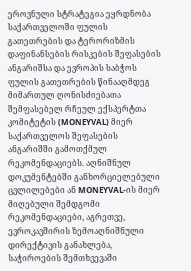ეროვნული სტრატეგია ეყრდნობა საქართველოში ფულის გათეთრების და ტერორიზმის დაფინანსების რისკების შეფასების ანგარიშსა და ევროპის საბჭოს ფულის გათეთრების წინააღმდეგ მიმართულ ღონისძიებათა შემფასებელ რჩეულ ექსპერტთა კომიტეტის (MONEYVAL) მიერ საქართველოს შეფასების ანგარიშში გამოთქმულ რეკომენდაციებს. აღნიშნულ დოკუმენტებში განხორციელებული ცვლილებები ან MONEYVAL-ის მიერ მიღებული შემდგომი რეკომენდაციები, აგრეთვე, ევროკავშირის ზემოაღნიშნული დირექტივის განახლება, საჭიროების შემთხვევაში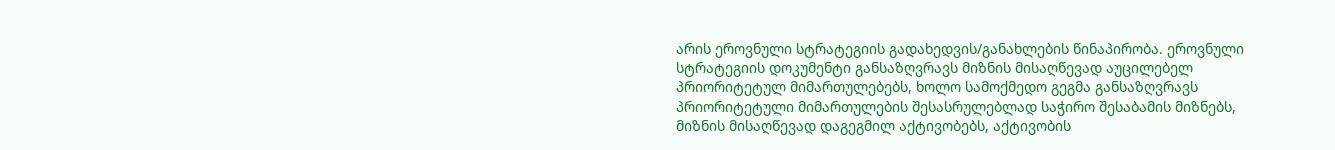არის ეროვნული სტრატეგიის გადახედვის/განახლების წინაპირობა. ეროვნული სტრატეგიის დოკუმენტი განსაზღვრავს მიზნის მისაღწევად აუცილებელ პრიორიტეტულ მიმართულებებს, ხოლო სამოქმედო გეგმა განსაზღვრავს პრიორიტეტული მიმართულების შესასრულებლად საჭირო შესაბამის მიზნებს, მიზნის მისაღწევად დაგეგმილ აქტივობებს, აქტივობის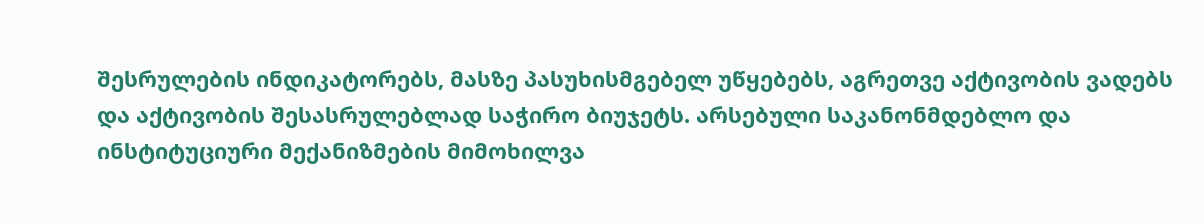შესრულების ინდიკატორებს, მასზე პასუხისმგებელ უწყებებს, აგრეთვე აქტივობის ვადებს და აქტივობის შესასრულებლად საჭირო ბიუჯეტს. არსებული საკანონმდებლო და ინსტიტუციური მექანიზმების მიმოხილვა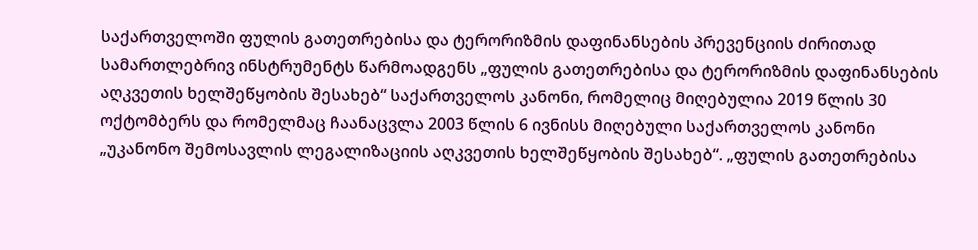საქართველოში ფულის გათეთრებისა და ტერორიზმის დაფინანსების პრევენციის ძირითად სამართლებრივ ინსტრუმენტს წარმოადგენს „ფულის გათეთრებისა და ტერორიზმის დაფინანსების აღკვეთის ხელშეწყობის შესახებ“ საქართველოს კანონი, რომელიც მიღებულია 2019 წლის 30 ოქტომბერს და რომელმაც ჩაანაცვლა 2003 წლის 6 ივნისს მიღებული საქართველოს კანონი „უკანონო შემოსავლის ლეგალიზაციის აღკვეთის ხელშეწყობის შესახებ“. „ფულის გათეთრებისა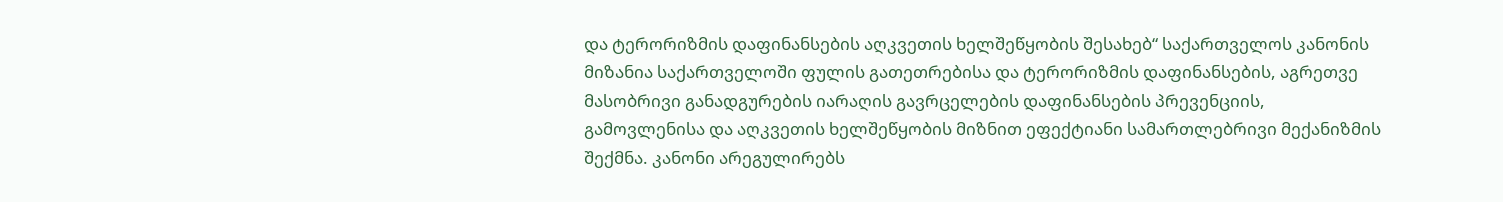და ტერორიზმის დაფინანსების აღკვეთის ხელშეწყობის შესახებ“ საქართველოს კანონის მიზანია საქართველოში ფულის გათეთრებისა და ტერორიზმის დაფინანსების, აგრეთვე მასობრივი განადგურების იარაღის გავრცელების დაფინანსების პრევენციის, გამოვლენისა და აღკვეთის ხელშეწყობის მიზნით ეფექტიანი სამართლებრივი მექანიზმის შექმნა. კანონი არეგულირებს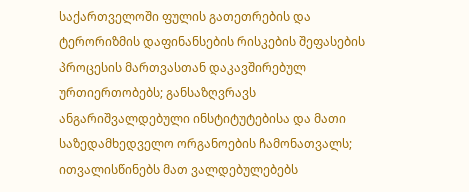საქართველოში ფულის გათეთრების და ტერორიზმის დაფინანსების რისკების შეფასების პროცესის მართვასთან დაკავშირებულ ურთიერთობებს; განსაზღვრავს ანგარიშვალდებული ინსტიტუტებისა და მათი საზედამხედველო ორგანოების ჩამონათვალს; ითვალისწინებს მათ ვალდებულებებს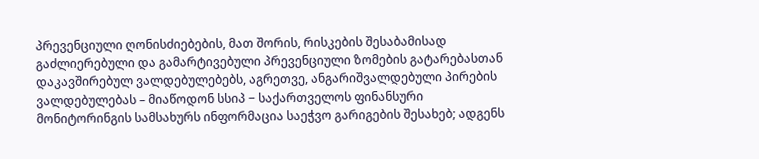პრევენციული ღონისძიებების, მათ შორის, რისკების შესაბამისად გაძლიერებული და გამარტივებული პრევენციული ზომების გატარებასთან დაკავშირებულ ვალდებულებებს, აგრეთვე, ანგარიშვალდებული პირების ვალდებულებას – მიაწოდონ სსიპ − საქართველოს ფინანსური მონიტორინგის სამსახურს ინფორმაცია საეჭვო გარიგების შესახებ; ადგენს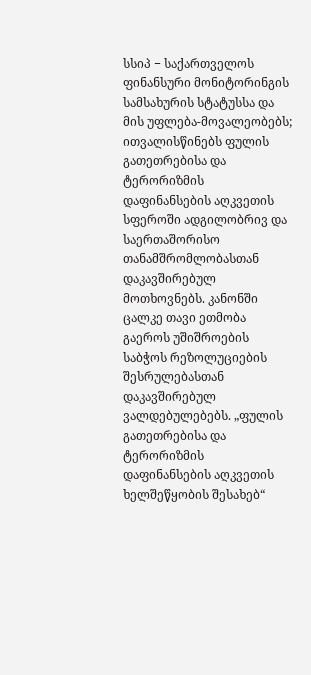სსიპ − საქართველოს ფინანსური მონიტორინგის სამსახურის სტატუსსა და მის უფლება-მოვალეობებს; ითვალისწინებს ფულის გათეთრებისა და ტერორიზმის დაფინანსების აღკვეთის სფეროში ადგილობრივ და საერთაშორისო თანამშრომლობასთან დაკავშირებულ მოთხოვნებს. კანონში ცალკე თავი ეთმობა გაეროს უშიშროების საბჭოს რეზოლუციების შესრულებასთან დაკავშირებულ ვალდებულებებს. „ფულის გათეთრებისა და ტერორიზმის დაფინანსების აღკვეთის ხელშეწყობის შესახებ“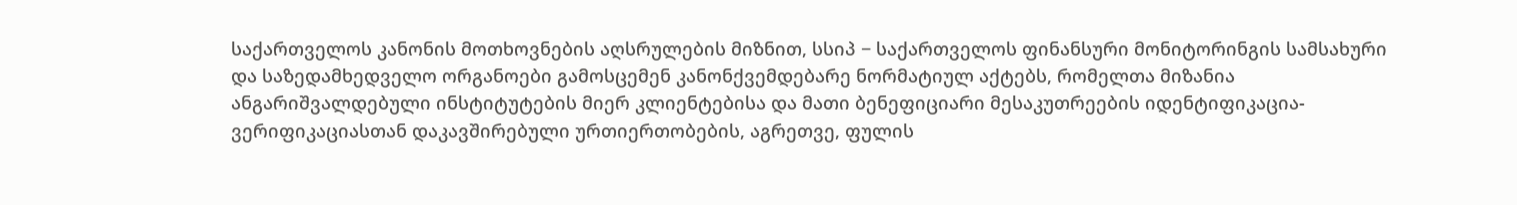საქართველოს კანონის მოთხოვნების აღსრულების მიზნით, სსიპ − საქართველოს ფინანსური მონიტორინგის სამსახური და საზედამხედველო ორგანოები გამოსცემენ კანონქვემდებარე ნორმატიულ აქტებს, რომელთა მიზანია ანგარიშვალდებული ინსტიტუტების მიერ კლიენტებისა და მათი ბენეფიციარი მესაკუთრეების იდენტიფიკაცია-ვერიფიკაციასთან დაკავშირებული ურთიერთობების, აგრეთვე, ფულის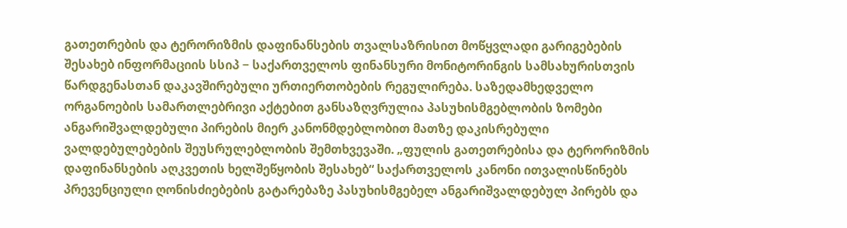გათეთრების და ტერორიზმის დაფინანსების თვალსაზრისით მოწყვლადი გარიგებების შესახებ ინფორმაციის სსიპ − საქართველოს ფინანსური მონიტორინგის სამსახურისთვის წარდგენასთან დაკავშირებული ურთიერთობების რეგულირება. საზედამხედველო ორგანოების სამართლებრივი აქტებით განსაზღვრულია პასუხისმგებლობის ზომები ანგარიშვალდებული პირების მიერ კანონმდებლობით მათზე დაკისრებული ვალდებულებების შეუსრულებლობის შემთხვევაში. „ფულის გათეთრებისა და ტერორიზმის დაფინანსების აღკვეთის ხელშეწყობის შესახებ“ საქართველოს კანონი ითვალისწინებს პრევენციული ღონისძიებების გატარებაზე პასუხისმგებელ ანგარიშვალდებულ პირებს და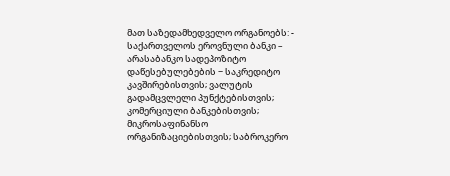მათ საზედამხედველო ორგანოებს: - საქართველოს ეროვნული ბანკი – არასაბანკო სადეპოზიტო დაწესებულებების − საკრედიტო კავშირებისთვის; ვალუტის გადამცვლელი პუნქტებისთვის; კომერციული ბანკებისთვის; მიკროსაფინანსო ორგანიზაციებისთვის; საბროკერო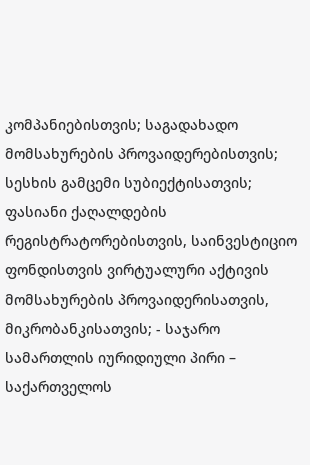კომპანიებისთვის; საგადახადო მომსახურების პროვაიდერებისთვის; სესხის გამცემი სუბიექტისათვის; ფასიანი ქაღალდების რეგისტრატორებისთვის, საინვესტიციო ფონდისთვის ვირტუალური აქტივის მომსახურების პროვაიდერისათვის, მიკრობანკისათვის; - საჯარო სამართლის იურიდიული პირი – საქართველოს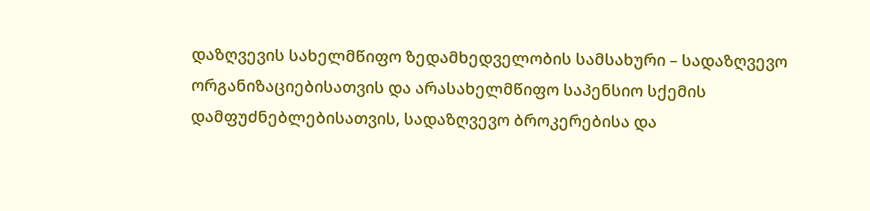დაზღვევის სახელმწიფო ზედამხედველობის სამსახური – სადაზღვევო ორგანიზაციებისათვის და არასახელმწიფო საპენსიო სქემის დამფუძნებლებისათვის, სადაზღვევო ბროკერებისა და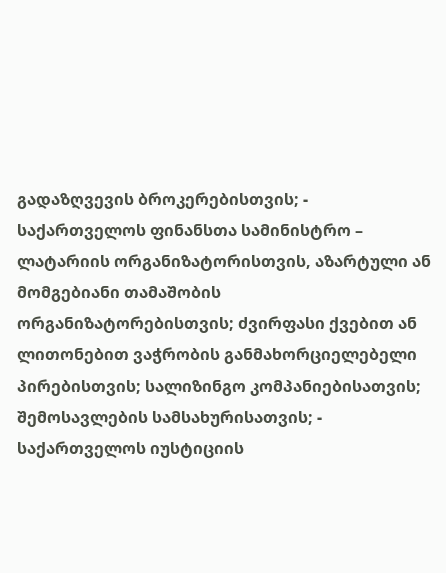გადაზღვევის ბროკერებისთვის; - საქართველოს ფინანსთა სამინისტრო – ლატარიის ორგანიზატორისთვის, აზარტული ან მომგებიანი თამაშობის ორგანიზატორებისთვის; ძვირფასი ქვებით ან ლითონებით ვაჭრობის განმახორციელებელი პირებისთვის; სალიზინგო კომპანიებისათვის; შემოსავლების სამსახურისათვის; - საქართველოს იუსტიციის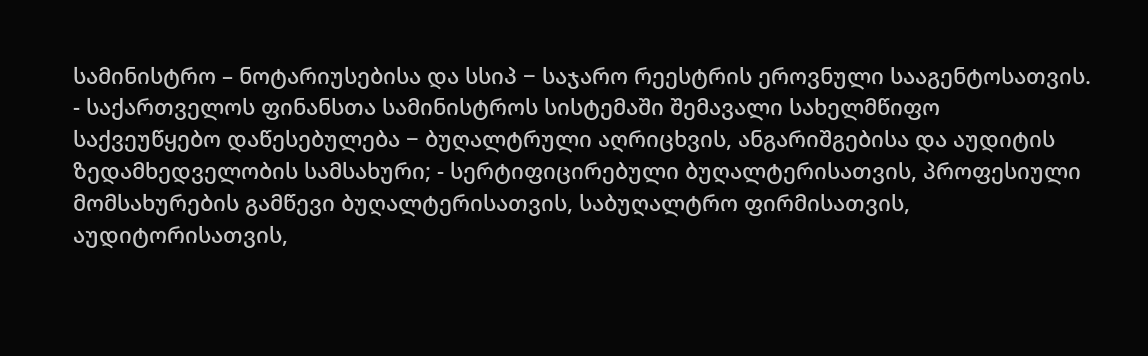სამინისტრო – ნოტარიუსებისა და სსიპ − საჯარო რეესტრის ეროვნული სააგენტოსათვის. - საქართველოს ფინანსთა სამინისტროს სისტემაში შემავალი სახელმწიფო საქვეუწყებო დაწესებულება − ბუღალტრული აღრიცხვის, ანგარიშგებისა და აუდიტის ზედამხედველობის სამსახური; - სერტიფიცირებული ბუღალტერისათვის, პროფესიული მომსახურების გამწევი ბუღალტერისათვის, საბუღალტრო ფირმისათვის, აუდიტორისათვის,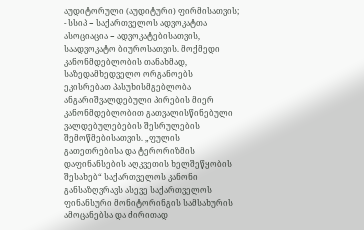აუდიტორული (აუდიტური) ფირმისათვის; - სსიპ − საქართველოს ადვოკატთა ასოციაცია − ადვოკატებისათვის, საადვოკატო ბიუროსათვის. მოქმედი კანონმდებლობის თანახმად, საზედამხედველო ორგანოებს ეკისრებათ პასუხისმგებლობა ანგარიშვალდებული პირების მიერ კანონმდებლობით გათვალისწინებული ვალდებულებების შესრულების შემოწმებისათვის. „ფულის გათეთრებისა და ტერორიზმის დაფინანსების აღკვეთის ხელშეწყობის შესახებ“ საქართველოს კანონი განსაზღვრავს ასევე საქართველოს ფინანსური მონიტორინგის სამსახურის ამოცანებსა და ძირითად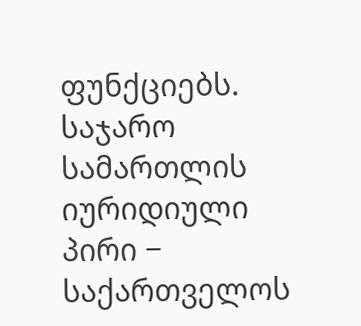ფუნქციებს. საჯარო სამართლის იურიდიული პირი − საქართველოს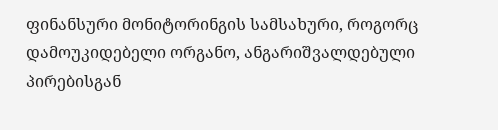ფინანსური მონიტორინგის სამსახური, როგორც დამოუკიდებელი ორგანო, ანგარიშვალდებული პირებისგან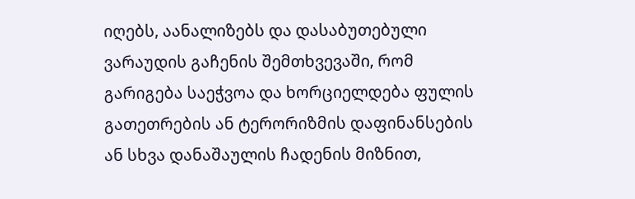იღებს, აანალიზებს და დასაბუთებული ვარაუდის გაჩენის შემთხვევაში, რომ გარიგება საეჭვოა და ხორციელდება ფულის გათეთრების ან ტერორიზმის დაფინანსების ან სხვა დანაშაულის ჩადენის მიზნით,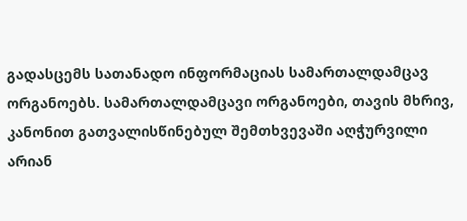გადასცემს სათანადო ინფორმაციას სამართალდამცავ ორგანოებს. სამართალდამცავი ორგანოები, თავის მხრივ, კანონით გათვალისწინებულ შემთხვევაში აღჭურვილი არიან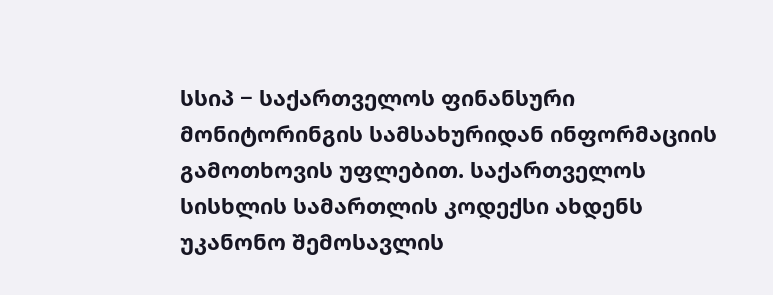სსიპ − საქართველოს ფინანსური მონიტორინგის სამსახურიდან ინფორმაციის გამოთხოვის უფლებით. საქართველოს სისხლის სამართლის კოდექსი ახდენს უკანონო შემოსავლის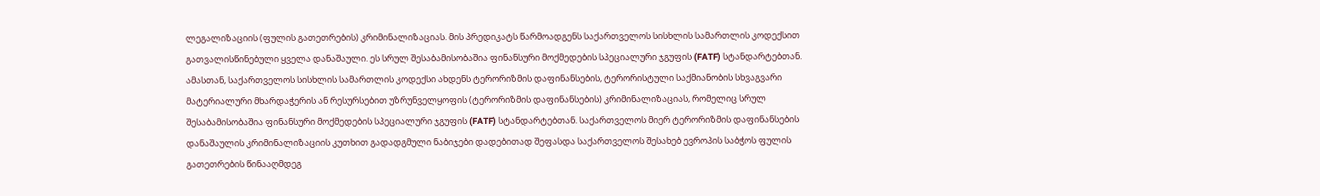ლეგალიზაციის (ფულის გათეთრების) კრიმინალიზაციას. მის პრედიკატს წარმოადგენს საქართველოს სისხლის სამართლის კოდექსით გათვალისწინებული ყველა დანაშაული. ეს სრულ შესაბამისობაშია ფინანსური მოქმედების სპეციალური ჯგუფის (FATF) სტანდარტებთან. ამასთან, საქართველოს სისხლის სამართლის კოდექსი ახდენს ტერორიზმის დაფინანსების, ტერორისტული საქმიანობის სხვაგვარი მატერიალური მხარდაჭერის ან რესურსებით უზრუნველყოფის (ტერორიზმის დაფინანსების) კრიმინალიზაციას, რომელიც სრულ შესაბამისობაშია ფინანსური მოქმედების სპეციალური ჯგუფის (FATF) სტანდარტებთან. საქართველოს მიერ ტერორიზმის დაფინანსების დანაშაულის კრიმინალიზაციის კუთხით გადადგმული ნაბიჯები დადებითად შეფასდა საქართველოს შესახებ ევროპის საბჭოს ფულის გათეთრების წინააღმდეგ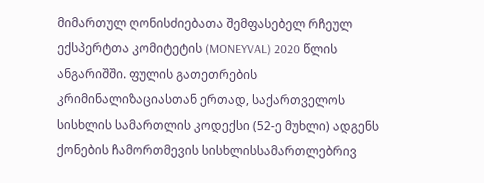მიმართულ ღონისძიებათა შემფასებელ რჩეულ ექსპერტთა კომიტეტის (MONEYVAL) 2020 წლის ანგარიშში. ფულის გათეთრების კრიმინალიზაციასთან ერთად, საქართველოს სისხლის სამართლის კოდექსი (52-ე მუხლი) ადგენს ქონების ჩამორთმევის სისხლისსამართლებრივ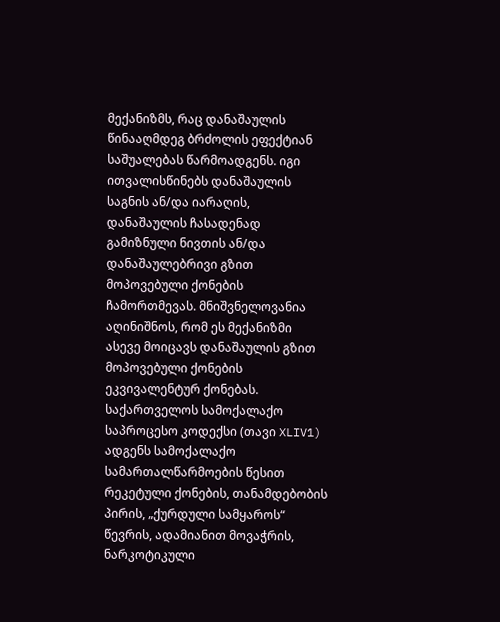მექანიზმს, რაც დანაშაულის წინააღმდეგ ბრძოლის ეფექტიან საშუალებას წარმოადგენს. იგი ითვალისწინებს დანაშაულის საგნის ან/და იარაღის, დანაშაულის ჩასადენად გამიზნული ნივთის ან/და დანაშაულებრივი გზით მოპოვებული ქონების ჩამორთმევას. მნიშვნელოვანია აღინიშნოს, რომ ეს მექანიზმი ასევე მოიცავს დანაშაულის გზით მოპოვებული ქონების ეკვივალენტურ ქონებას. საქართველოს სამოქალაქო საპროცესო კოდექსი (თავი XLIV1) ადგენს სამოქალაქო სამართალწარმოების წესით რეკეტული ქონების, თანამდებობის პირის, „ქურდული სამყაროს“ წევრის, ადამიანით მოვაჭრის, ნარკოტიკული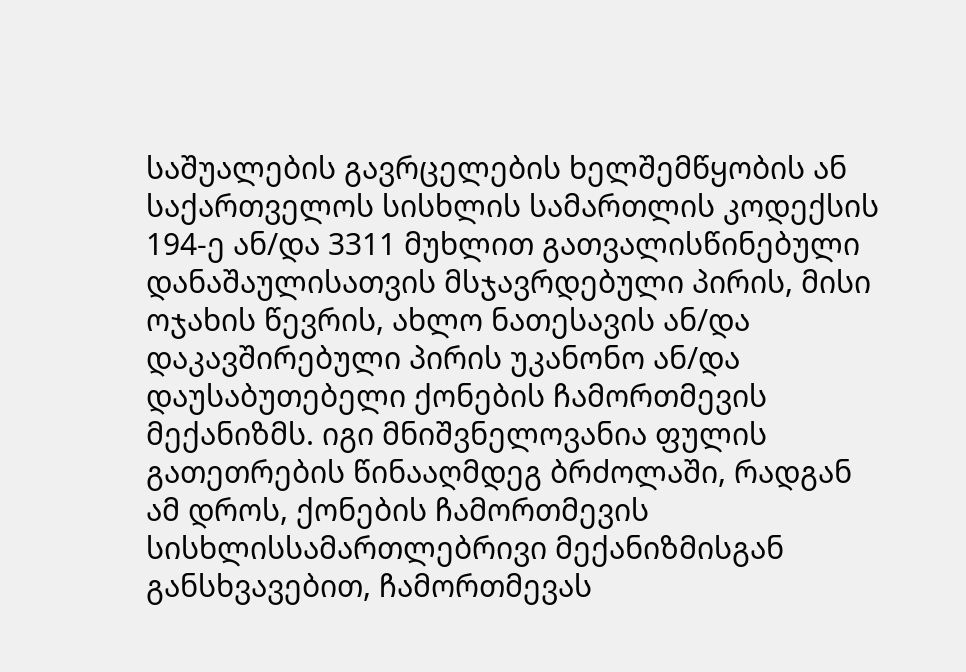საშუალების გავრცელების ხელშემწყობის ან საქართველოს სისხლის სამართლის კოდექსის 194-ე ან/და 3311 მუხლით გათვალისწინებული დანაშაულისათვის მსჯავრდებული პირის, მისი ოჯახის წევრის, ახლო ნათესავის ან/და დაკავშირებული პირის უკანონო ან/და დაუსაბუთებელი ქონების ჩამორთმევის მექანიზმს. იგი მნიშვნელოვანია ფულის გათეთრების წინააღმდეგ ბრძოლაში, რადგან ამ დროს, ქონების ჩამორთმევის სისხლისსამართლებრივი მექანიზმისგან განსხვავებით, ჩამორთმევას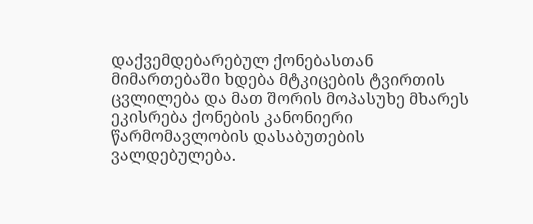დაქვემდებარებულ ქონებასთან მიმართებაში ხდება მტკიცების ტვირთის ცვლილება და მათ შორის მოპასუხე მხარეს ეკისრება ქონების კანონიერი წარმომავლობის დასაბუთების ვალდებულება.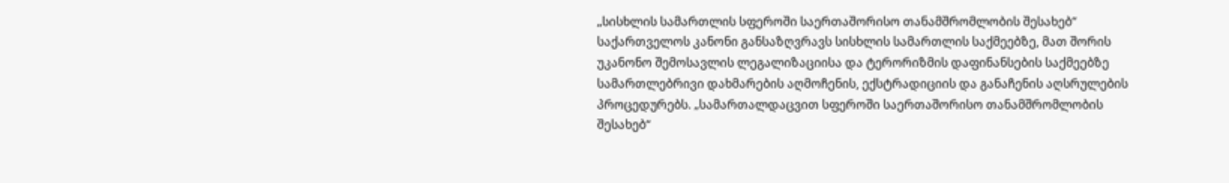„სისხლის სამართლის სფეროში საერთაშორისო თანამშრომლობის შესახებ“ საქართველოს კანონი განსაზღვრავს სისხლის სამართლის საქმეებზე, მათ შორის უკანონო შემოსავლის ლეგალიზაციისა და ტერორიზმის დაფინანსების საქმეებზე სამართლებრივი დახმარების აღმოჩენის, ექსტრადიციის და განაჩენის აღსრულების პროცედურებს. „სამართალდაცვით სფეროში საერთაშორისო თანამშრომლობის შესახებ“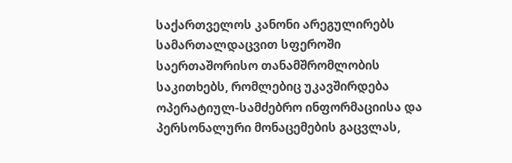საქართველოს კანონი არეგულირებს სამართალდაცვით სფეროში საერთაშორისო თანამშრომლობის საკითხებს, რომლებიც უკავშირდება ოპერატიულ-სამძებრო ინფორმაციისა და პერსონალური მონაცემების გაცვლას,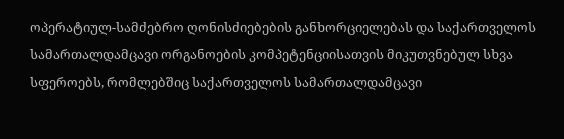ოპერატიულ-სამძებრო ღონისძიებების განხორციელებას და საქართველოს სამართალდამცავი ორგანოების კომპეტენციისათვის მიკუთვნებულ სხვა სფეროებს, რომლებშიც საქართველოს სამართალდამცავი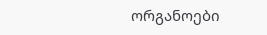ორგანოები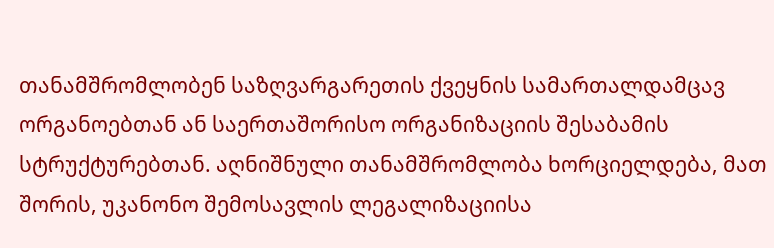თანამშრომლობენ საზღვარგარეთის ქვეყნის სამართალდამცავ ორგანოებთან ან საერთაშორისო ორგანიზაციის შესაბამის სტრუქტურებთან. აღნიშნული თანამშრომლობა ხორციელდება, მათ შორის, უკანონო შემოსავლის ლეგალიზაციისა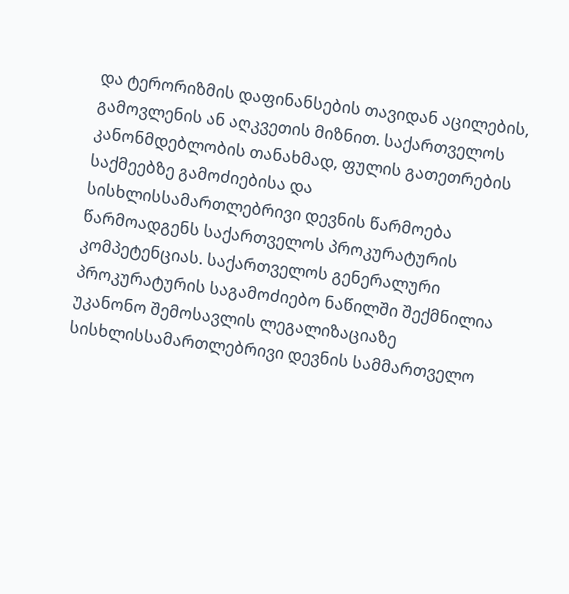და ტერორიზმის დაფინანსების თავიდან აცილების, გამოვლენის ან აღკვეთის მიზნით. საქართველოს კანონმდებლობის თანახმად, ფულის გათეთრების საქმეებზე გამოძიებისა და სისხლისსამართლებრივი დევნის წარმოება წარმოადგენს საქართველოს პროკურატურის კომპეტენციას. საქართველოს გენერალური პროკურატურის საგამოძიებო ნაწილში შექმნილია უკანონო შემოსავლის ლეგალიზაციაზე სისხლისსამართლებრივი დევნის სამმართველო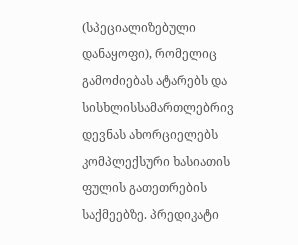(სპეციალიზებული დანაყოფი), რომელიც გამოძიებას ატარებს და სისხლისსამართლებრივ დევნას ახორციელებს კომპლექსური ხასიათის ფულის გათეთრების საქმეებზე. პრედიკატი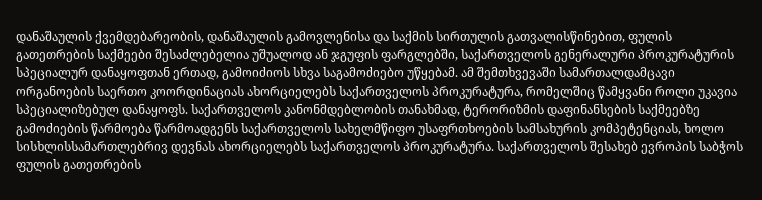დანაშაულის ქვემდებარეობის, დანაშაულის გამოვლენისა და საქმის სირთულის გათვალისწინებით, ფულის გათეთრების საქმეები შესაძლებელია უშუალოდ ან ჯგუფის ფარგლებში, საქართველოს გენერალური პროკურატურის სპეციალურ დანაყოფთან ერთად, გამოიძიოს სხვა საგამოძიებო უწყებამ. ამ შემთხვევაში სამართალდამცავი ორგანოების საერთო კოორდინაციას ახორციელებს საქართველოს პროკურატურა, რომელშიც წამყვანი როლი უკავია სპეციალიზებულ დანაყოფს. საქართველოს კანონმდებლობის თანახმად, ტერორიზმის დაფინანსების საქმეებზე გამოძიების წარმოება წარმოადგენს საქართველოს სახელმწიფო უსაფრთხოების სამსახურის კომპეტენციას, ხოლო სისხლისსამართლებრივ დევნას ახორციელებს საქართველოს პროკურატურა. საქართველოს შესახებ ევროპის საბჭოს ფულის გათეთრების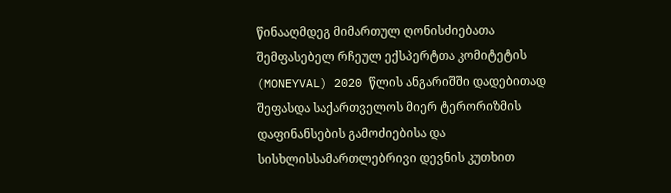წინააღმდეგ მიმართულ ღონისძიებათა შემფასებელ რჩეულ ექსპერტთა კომიტეტის (MONEYVAL) 2020 წლის ანგარიშში დადებითად შეფასდა საქართველოს მიერ ტერორიზმის დაფინანსების გამოძიებისა და სისხლისსამართლებრივი დევნის კუთხით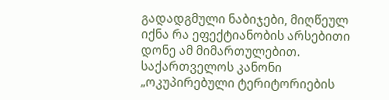გადადგმული ნაბიჯები, მიღწეულ იქნა რა ეფექტიანობის არსებითი დონე ამ მიმართულებით. საქართველოს კანონი „ოკუპირებული ტერიტორიების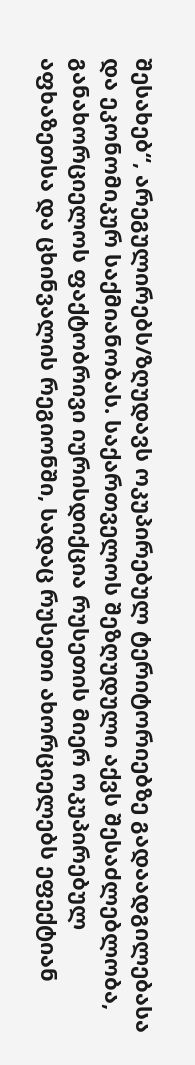შესახებ“, არეგულირებს/ზღუდავს ოკუპირებულ ტერიტორიებზე გადაადგილებასა და ეკონომიკურ საქმიანობას. საქართველოს შეზღუდული აქვს შესაძლებლობა, განახორციელოს ფაქტობრივი იურისდიქცია რუსეთის მიერ ოკუპირებულ აფხაზეთსა და ცხინვალის რეგიონში, სადაც რუსეთი ახორციელებს ეფექტიან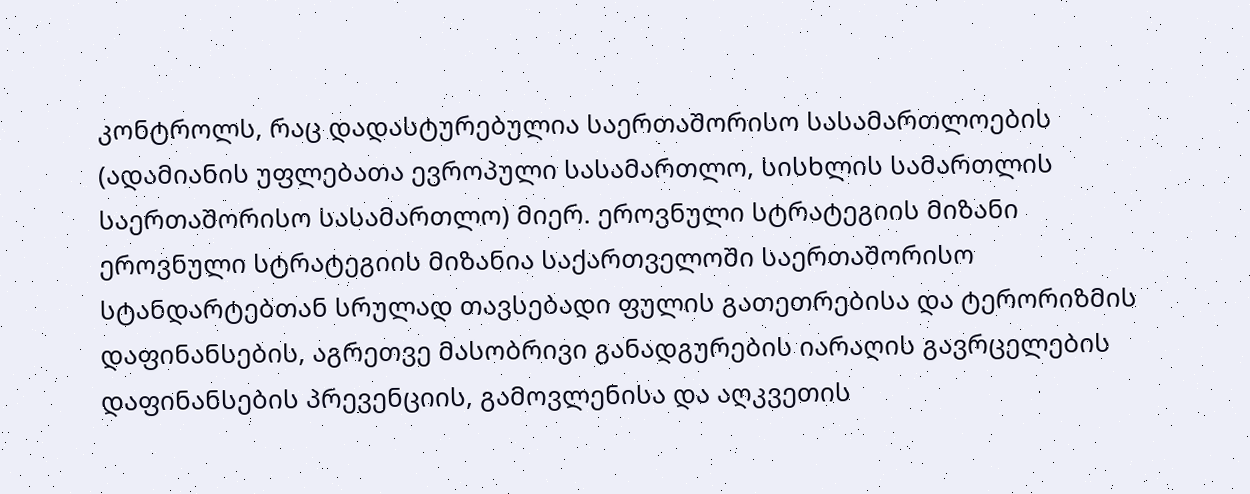კონტროლს, რაც დადასტურებულია საერთაშორისო სასამართლოების (ადამიანის უფლებათა ევროპული სასამართლო, სისხლის სამართლის საერთაშორისო სასამართლო) მიერ. ეროვნული სტრატეგიის მიზანი ეროვნული სტრატეგიის მიზანია საქართველოში საერთაშორისო სტანდარტებთან სრულად თავსებადი ფულის გათეთრებისა და ტერორიზმის დაფინანსების, აგრეთვე მასობრივი განადგურების იარაღის გავრცელების დაფინანსების პრევენციის, გამოვლენისა და აღკვეთის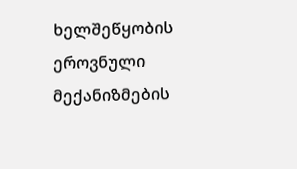ხელშეწყობის ეროვნული მექანიზმების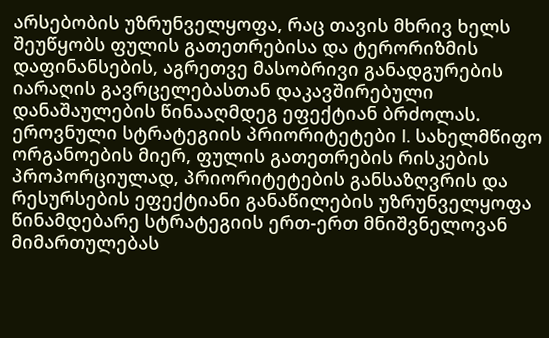არსებობის უზრუნველყოფა, რაც თავის მხრივ ხელს შეუწყობს ფულის გათეთრებისა და ტერორიზმის დაფინანსების, აგრეთვე მასობრივი განადგურების იარაღის გავრცელებასთან დაკავშირებული დანაშაულების წინააღმდეგ ეფექტიან ბრძოლას. ეროვნული სტრატეგიის პრიორიტეტები I. სახელმწიფო ორგანოების მიერ, ფულის გათეთრების რისკების პროპორციულად, პრიორიტეტების განსაზღვრის და რესურსების ეფექტიანი განაწილების უზრუნველყოფა წინამდებარე სტრატეგიის ერთ-ერთ მნიშვნელოვან მიმართულებას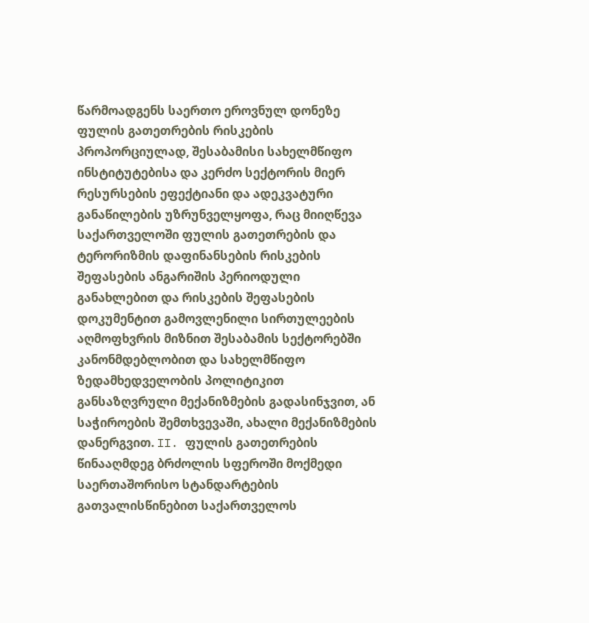წარმოადგენს საერთო ეროვნულ დონეზე ფულის გათეთრების რისკების პროპორციულად, შესაბამისი სახელმწიფო ინსტიტუტებისა და კერძო სექტორის მიერ რესურსების ეფექტიანი და ადეკვატური განაწილების უზრუნველყოფა, რაც მიიღწევა საქართველოში ფულის გათეთრების და ტერორიზმის დაფინანსების რისკების შეფასების ანგარიშის პერიოდული განახლებით და რისკების შეფასების დოკუმენტით გამოვლენილი სირთულეების აღმოფხვრის მიზნით შესაბამის სექტორებში კანონმდებლობით და სახელმწიფო ზედამხედველობის პოლიტიკით განსაზღვრული მექანიზმების გადასინჯვით, ან საჭიროების შემთხვევაში, ახალი მექანიზმების დანერგვით. II. ფულის გათეთრების წინააღმდეგ ბრძოლის სფეროში მოქმედი საერთაშორისო სტანდარტების გათვალისწინებით საქართველოს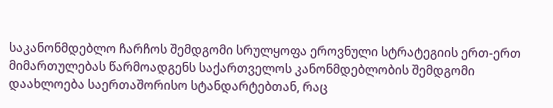საკანონმდებლო ჩარჩოს შემდგომი სრულყოფა ეროვნული სტრატეგიის ერთ-ერთ მიმართულებას წარმოადგენს საქართველოს კანონმდებლობის შემდგომი დაახლოება საერთაშორისო სტანდარტებთან, რაც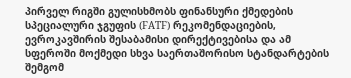პირველ რიგში გულისხმობს ფინანსური ქმედების სპეციალური ჯგუფის (FATF) რეკომენდაციების, ევროკავშირის შესაბამისი დირექტივებისა და ამ სფეროში მოქმედი სხვა საერთაშორისო სტანდარტების შემგომ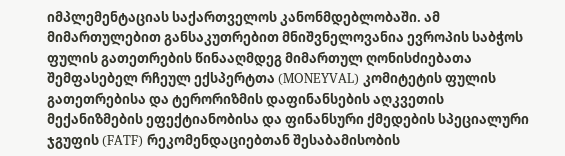იმპლემენტაციას საქართველოს კანონმდებლობაში. ამ მიმართულებით განსაკუთრებით მნიშვნელოვანია ევროპის საბჭოს ფულის გათეთრების წინააღმდეგ მიმართულ ღონისძიებათა შემფასებელ რჩეულ ექსპერტთა (MONEYVAL) კომიტეტის ფულის გათეთრებისა და ტერორიზმის დაფინანსების აღკვეთის მექანიზმების ეფექტიანობისა და ფინანსური ქმედების სპეციალური ჯგუფის (FATF) რეკომენდაციებთან შესაბამისობის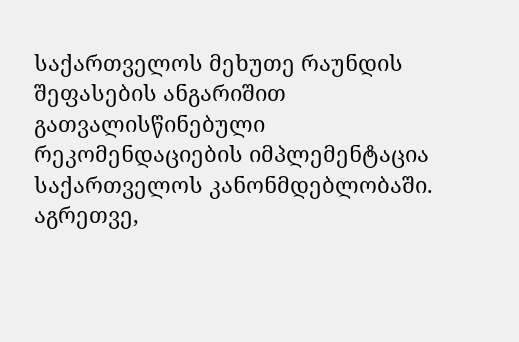საქართველოს მეხუთე რაუნდის შეფასების ანგარიშით გათვალისწინებული რეკომენდაციების იმპლემენტაცია საქართველოს კანონმდებლობაში. აგრეთვე,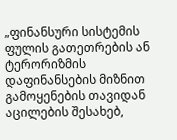„ფინანსური სისტემის ფულის გათეთრების ან ტერორიზმის დაფინანსების მიზნით გამოყენების თავიდან აცილების შესახებ,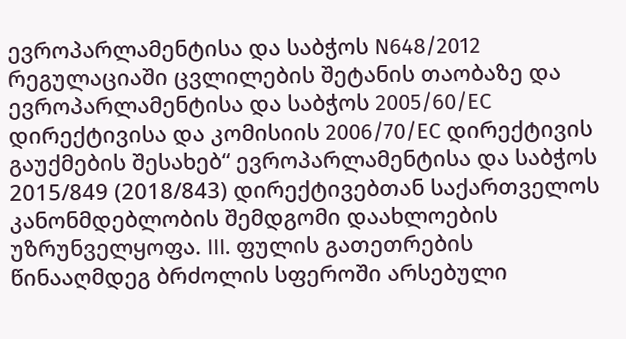ევროპარლამენტისა და საბჭოს N648/2012 რეგულაციაში ცვლილების შეტანის თაობაზე და ევროპარლამენტისა და საბჭოს 2005/60/EC დირექტივისა და კომისიის 2006/70/EC დირექტივის გაუქმების შესახებ“ ევროპარლამენტისა და საბჭოს 2015/849 (2018/843) დირექტივებთან საქართველოს კანონმდებლობის შემდგომი დაახლოების უზრუნველყოფა. III. ფულის გათეთრების წინააღმდეგ ბრძოლის სფეროში არსებული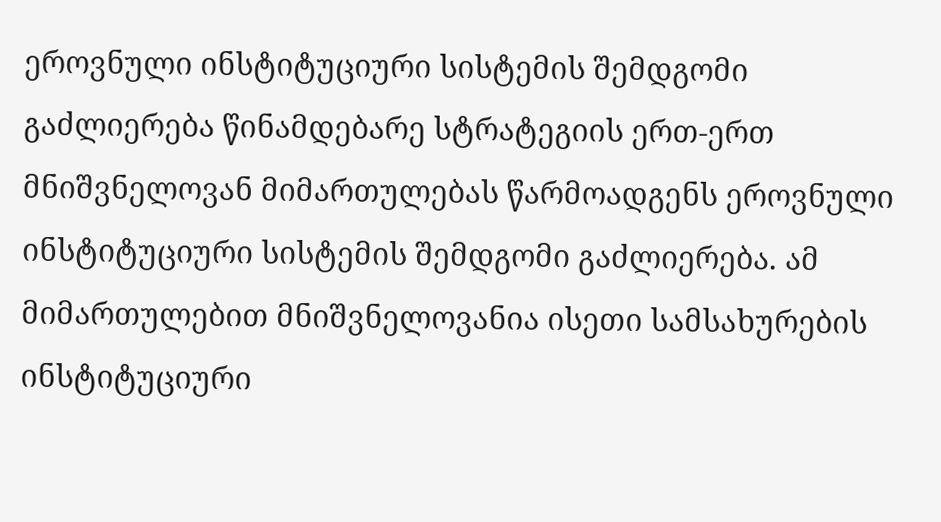ეროვნული ინსტიტუციური სისტემის შემდგომი გაძლიერება წინამდებარე სტრატეგიის ერთ-ერთ მნიშვნელოვან მიმართულებას წარმოადგენს ეროვნული ინსტიტუციური სისტემის შემდგომი გაძლიერება. ამ მიმართულებით მნიშვნელოვანია ისეთი სამსახურების ინსტიტუციური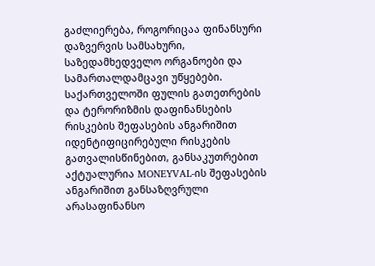გაძლიერება, როგორიცაა ფინანსური დაზვერვის სამსახური, საზედამხედველო ორგანოები და სამართალდამცავი უწყებები. საქართველოში ფულის გათეთრების და ტერორიზმის დაფინანსების რისკების შეფასების ანგარიშით იდენტიფიცირებული რისკების გათვალისწინებით, განსაკუთრებით აქტუალურია MONEYVAL-ის შეფასების ანგარიშით განსაზღვრული არასაფინანსო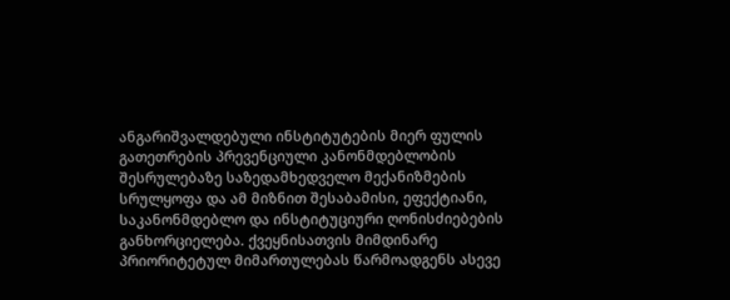ანგარიშვალდებული ინსტიტუტების მიერ ფულის გათეთრების პრევენციული კანონმდებლობის შესრულებაზე საზედამხედველო მექანიზმების სრულყოფა და ამ მიზნით შესაბამისი, ეფექტიანი, საკანონმდებლო და ინსტიტუციური ღონისძიებების განხორციელება. ქვეყნისათვის მიმდინარე პრიორიტეტულ მიმართულებას წარმოადგენს ასევე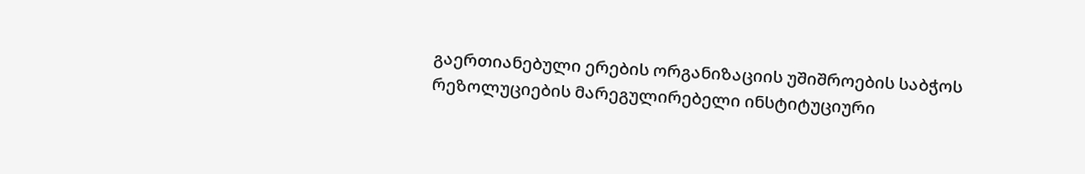გაერთიანებული ერების ორგანიზაციის უშიშროების საბჭოს რეზოლუციების მარეგულირებელი ინსტიტუციური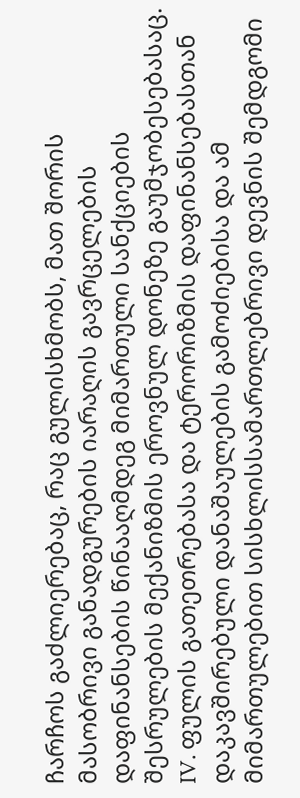ჩარჩოს გაძლიერებაც, რაც გულისხმობს, მათ შორის მასობრივი განადგურების იარაღის გავრცელების დაფინანსების წინააღმდეგ მიმართული სანქციების შესრულების მექანიზმის ეროვნულ დონეზე გაუმჯობესებასაც. IV. ფულის გათეთრებასა და ტერორიზმის დაფინანსებასთან დაკავშირებული დანაშაულების გამოძიებისა და ამ მიმართულებით სისხლისსამართლებრივი დევნის შემდგომი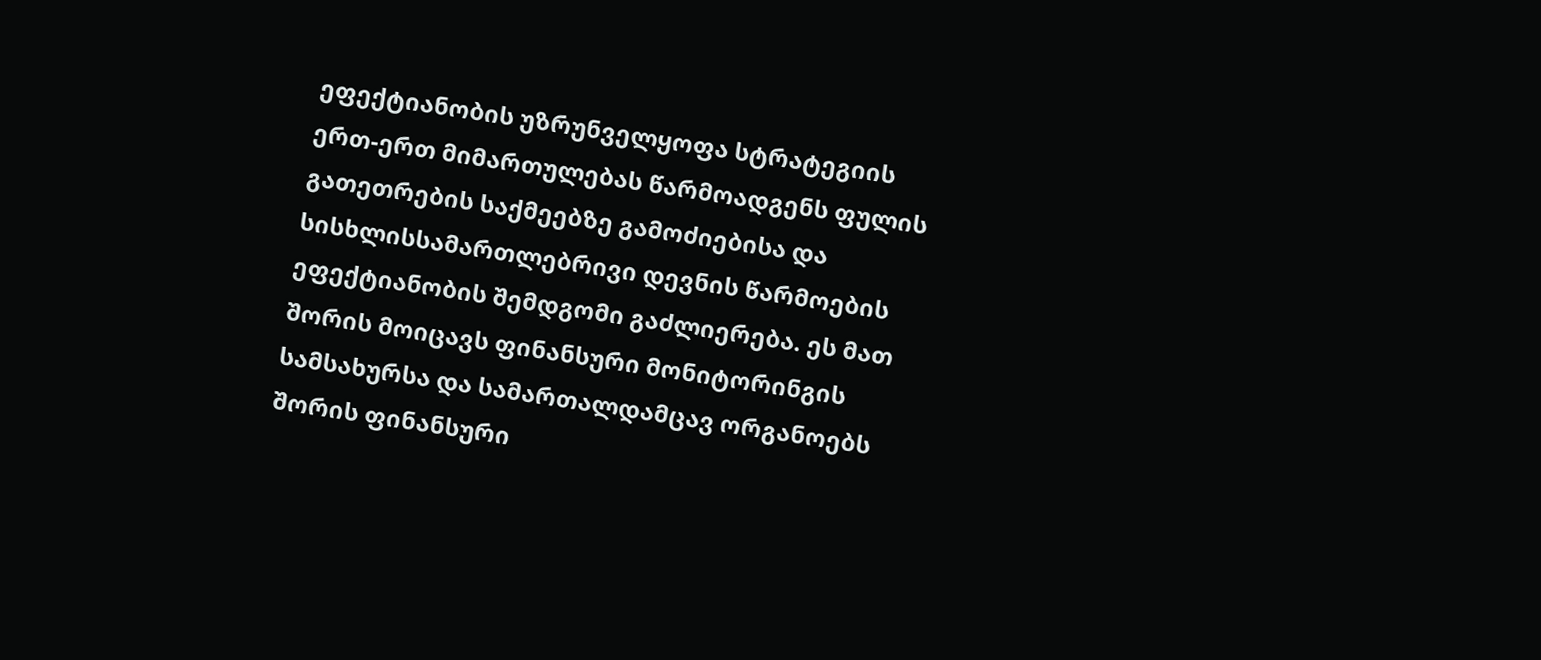ეფექტიანობის უზრუნველყოფა სტრატეგიის ერთ-ერთ მიმართულებას წარმოადგენს ფულის გათეთრების საქმეებზე გამოძიებისა და სისხლისსამართლებრივი დევნის წარმოების ეფექტიანობის შემდგომი გაძლიერება. ეს მათ შორის მოიცავს ფინანსური მონიტორინგის სამსახურსა და სამართალდამცავ ორგანოებს შორის ფინანსური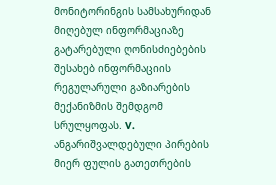მონიტორინგის სამსახურიდან მიღებულ ინფორმაციაზე გატარებული ღონისძიებების შესახებ ინფორმაციის რეგულარული გაზიარების მექანიზმის შემდგომ სრულყოფას. V. ანგარიშვალდებული პირების მიერ ფულის გათეთრების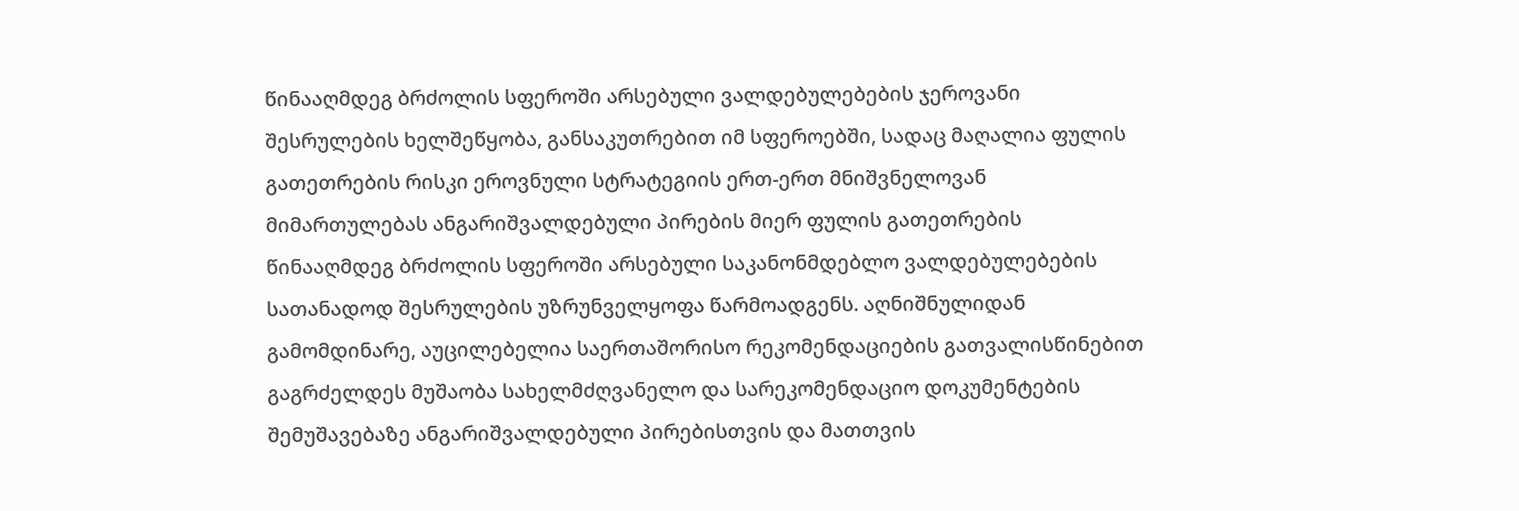წინააღმდეგ ბრძოლის სფეროში არსებული ვალდებულებების ჯეროვანი შესრულების ხელშეწყობა, განსაკუთრებით იმ სფეროებში, სადაც მაღალია ფულის გათეთრების რისკი ეროვნული სტრატეგიის ერთ-ერთ მნიშვნელოვან მიმართულებას ანგარიშვალდებული პირების მიერ ფულის გათეთრების წინააღმდეგ ბრძოლის სფეროში არსებული საკანონმდებლო ვალდებულებების სათანადოდ შესრულების უზრუნველყოფა წარმოადგენს. აღნიშნულიდან გამომდინარე, აუცილებელია საერთაშორისო რეკომენდაციების გათვალისწინებით გაგრძელდეს მუშაობა სახელმძღვანელო და სარეკომენდაციო დოკუმენტების შემუშავებაზე ანგარიშვალდებული პირებისთვის და მათთვის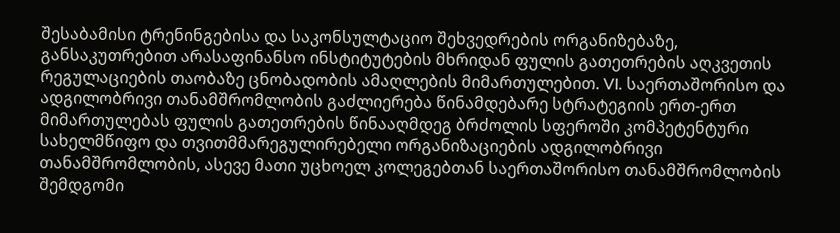შესაბამისი ტრენინგებისა და საკონსულტაციო შეხვედრების ორგანიზებაზე, განსაკუთრებით არასაფინანსო ინსტიტუტების მხრიდან ფულის გათეთრების აღკვეთის რეგულაციების თაობაზე ცნობადობის ამაღლების მიმართულებით. VI. საერთაშორისო და ადგილობრივი თანამშრომლობის გაძლიერება წინამდებარე სტრატეგიის ერთ-ერთ მიმართულებას ფულის გათეთრების წინააღმდეგ ბრძოლის სფეროში კომპეტენტური სახელმწიფო და თვითმმარეგულირებელი ორგანიზაციების ადგილობრივი თანამშრომლობის, ასევე მათი უცხოელ კოლეგებთან საერთაშორისო თანამშრომლობის შემდგომი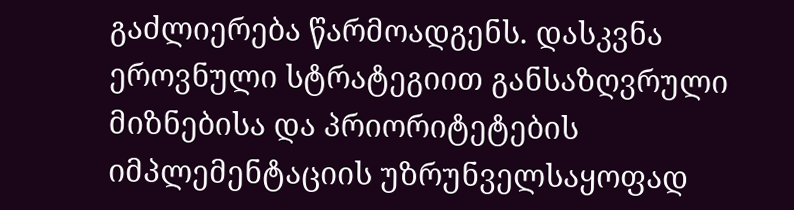გაძლიერება წარმოადგენს. დასკვნა ეროვნული სტრატეგიით განსაზღვრული მიზნებისა და პრიორიტეტების იმპლემენტაციის უზრუნველსაყოფად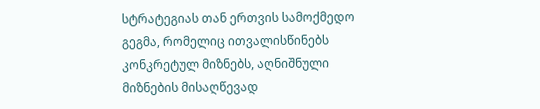სტრატეგიას თან ერთვის სამოქმედო გეგმა, რომელიც ითვალისწინებს კონკრეტულ მიზნებს, აღნიშნული მიზნების მისაღწევად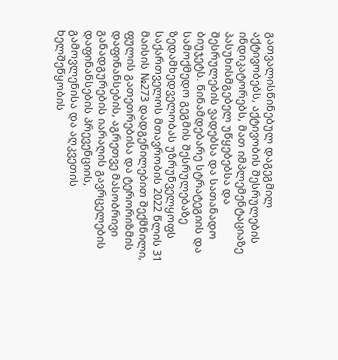გათვალისწინებულ დაგეგმილ აქტივობებს, აქტივობის შესრულების ინდიკატორებს, მათ იმპლემენტაციაზე პასუხისმგებელ უწყებებსა და შესრულების ვადებსა და სათანადო ბიუჯეტს. წინამდებარე სტრატეგიის და სამოქმედო გეგმის შესრულებაზე ზედამხედველობას უზრუნველყოფს საქართველოს მთავრობის 2022 წლის 31 მაისის №273 დადგენილებით შექმნილი, ფულის გათეთრებისა და ტერორიზმის დაფინანსების, აგრეთვე მასობრივი განადგურების იარაღის გავრცელების დაფინანსების პრევენციის, გამოვლენისა და აღკვეთის ხელშეწყობის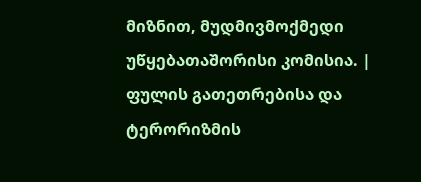მიზნით, მუდმივმოქმედი უწყებათაშორისი კომისია. |
ფულის გათეთრებისა და ტერორიზმის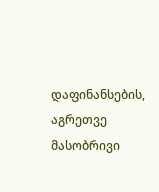დაფინანსების, აგრეთვე მასობრივი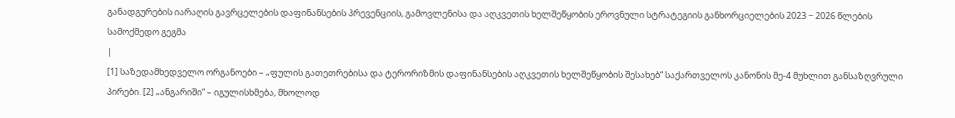განადგურების იარაღის გავრცელების დაფინანსების პრევენციის, გამოვლენისა და აღკვეთის ხელშეწყობის ეროვნული სტრატეგიის განხორციელების 2023 − 2026 წლების სამოქმედო გეგმა
|
[1] საზედამხედველო ორგანოები – „ფულის გათეთრებისა და ტერორიზმის დაფინანსების აღკვეთის ხელშეწყობის შესახებ“ საქართველოს კანონის მე-4 მუხლით განსაზღვრული პირები. [2] „ანგარიში“ – იგულისხმება, მხოლოდ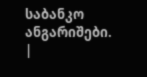საბანკო ანგარიშები.
|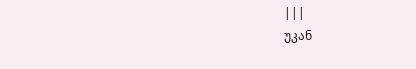|||
უკან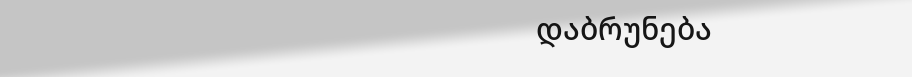დაბრუნება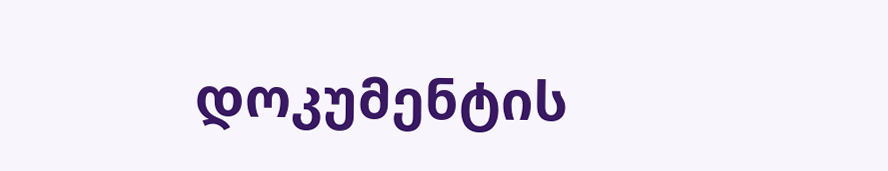დოკუმენტის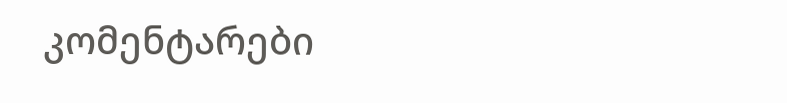კომენტარები